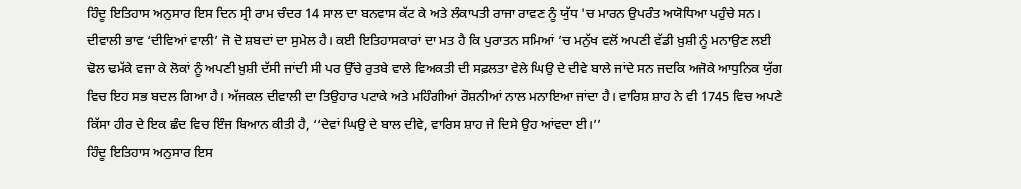ਹਿੰਦੂ ਇਤਿਹਾਸ ਅਨੁਸਾਰ ਇਸ ਦਿਨ ਸ੍ਰੀ ਰਾਮ ਚੰਦਰ 14 ਸਾਲ ਦਾ ਬਨਵਾਸ ਕੱਟ ਕੇ ਅਤੇ ਲੰਕਾਪਤੀ ਰਾਜਾ ਰਾਵਣ ਨੂੰ ਯੁੱਧ 'ਚ ਮਾਰਨ ਉਪਰੰਤ ਅਯੋਧਿਆ ਪਹੁੰਚੇ ਸਨ।
ਦੀਵਾਲੀ ਭਾਵ ‘ਦੀਵਿਆਂ ਵਾਲੀ’ ਜੋ ਦੋ ਸ਼ਬਦਾਂ ਦਾ ਸੁਮੇਲ ਹੈ। ਕਈ ਇਤਿਹਾਸਕਾਰਾਂ ਦਾ ਮਤ ਹੈ ਕਿ ਪੁਰਾਤਨ ਸਮਿਆਂ ’ਚ ਮਨੁੱਖ ਵਲੋਂ ਅਪਣੀ ਵੱਡੀ ਖ਼ੁਸ਼ੀ ਨੂੰ ਮਨਾਉਣ ਲਈ ਢੋਲ ਢਮੱਕੇ ਵਜਾ ਕੇ ਲੋਕਾਂ ਨੂੰ ਅਪਣੀ ਖ਼ੁਸ਼ੀ ਦੱਸੀ ਜਾਂਦੀ ਸੀ ਪਰ ਉੱਚੇ ਰੁਤਬੇ ਵਾਲੇ ਵਿਅਕਤੀ ਦੀ ਸਫ਼ਲਤਾ ਵੇਲੇ ਘਿਉ ਦੇ ਦੀਵੇ ਬਾਲੇ ਜਾਂਦੇ ਸਨ ਜਦਕਿ ਅਜੋਕੇ ਆਧੁਨਿਕ ਯੁੱਗ ਵਿਚ ਇਹ ਸਭ ਬਦਲ ਗਿਆ ਹੈ। ਅੱਜਕਲ ਦੀਵਾਲੀ ਦਾ ਤਿਉਹਾਰ ਪਟਾਕੇ ਅਤੇ ਮਹਿੰਗੀਆਂ ਰੌਸ਼ਨੀਆਂ ਨਾਲ ਮਨਾਇਆ ਜਾਂਦਾ ਹੈ। ਵਾਰਿਸ਼ ਸ਼ਾਹ ਨੇ ਵੀ 1745 ਵਿਚ ਅਪਣੇ ਕਿੱਸਾ ਹੀਰ ਦੇ ਇਕ ਛੰਦ ਵਿਚ ਇੰਜ ਬਿਆਨ ਕੀਤੀ ਹੈ, ‘‘ਦੇਵਾਂ ਘਿਉ ਦੇ ਬਾਲ ਦੀਵੇ, ਵਾਰਿਸ ਸ਼ਾਹ ਜੇ ਦਿਸੇ ਉਹ ਆਂਵਦਾ ਈ।’’
ਹਿੰਦੂ ਇਤਿਹਾਸ ਅਨੁਸਾਰ ਇਸ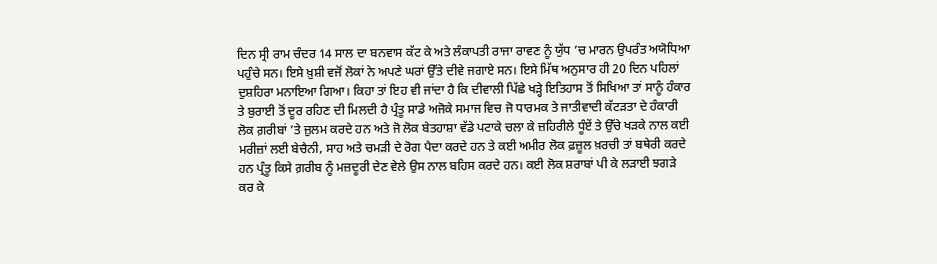ਦਿਨ ਸ੍ਰੀ ਰਾਮ ਚੰਦਰ 14 ਸਾਲ ਦਾ ਬਨਵਾਸ ਕੱਟ ਕੇ ਅਤੇ ਲੰਕਾਪਤੀ ਰਾਜਾ ਰਾਵਣ ਨੂੰ ਯੁੱਧ ’ਚ ਮਾਰਨ ਉਪਰੰਤ ਅਯੋਧਿਆ ਪਹੁੰਚੇ ਸਨ। ਇਸੇ ਖ਼ੁਸ਼ੀ ਵਜੋਂ ਲੋਕਾਂ ਨੇ ਅਪਣੇ ਘਰਾਂ ਉੱਤੇ ਦੀਵੇ ਜਗਾਏ ਸਨ। ਇਸੇ ਮਿੱਥ ਅਨੁਸਾਰ ਹੀ 20 ਦਿਨ ਪਹਿਲਾਂ ਦੁਸ਼ਹਿਰਾ ਮਨਾਇਆ ਗਿਆ। ਕਿਹਾ ਤਾਂ ਇਹ ਵੀ ਜਾਂਦਾ ਹੈ ਕਿ ਦੀਵਾਲੀ ਪਿੱਛੇ ਖੜ੍ਹੇ ਇਤਿਹਾਸ ਤੋਂ ਸਿਖਿਆ ਤਾਂ ਸਾਨੂੰ ਹੰਕਾਰ ਤੇ ਬੁਰਾਈ ਤੋਂ ਦੂਰ ਰਹਿਣ ਦੀ ਮਿਲਦੀ ਹੈ ਪ੍ਰੰਤੂ ਸਾਡੇ ਅਜੋਕੇ ਸਮਾਜ ਵਿਚ ਜੋ ਧਾਰਮਕ ਤੇ ਜਾਤੀਵਾਦੀ ਕੱਟੜਤਾ ਦੇ ਹੰਕਾਰੀ ਲੋਕ ਗ਼ਰੀਬਾਂ ’ਤੇ ਜ਼ੁਲਮ ਕਰਦੇ ਹਨ ਅਤੇ ਜੋ ਲੋਕ ਬੇਤਹਾਸ਼ਾ ਵੱਡੇ ਪਟਾਕੇ ਚਲਾ ਕੇ ਜ਼ਹਿਰੀਲੇ ਧੂੰਏਂ ਤੇ ਉੱਚੇ ਖੜਕੇ ਨਾਲ ਕਈ ਮਰੀਜ਼ਾਂ ਲਈ ਬੇਚੈਨੀ, ਸਾਹ ਅਤੇ ਚਮੜੀ ਦੇ ਰੋਗ ਪੈਦਾ ਕਰਦੇ ਹਨ ਤੇ ਕਈ ਅਮੀਰ ਲੋਕ ਫ਼ਜ਼ੂਲ ਖ਼ਰਚੀ ਤਾਂ ਬਥੇਰੀ ਕਰਦੇ ਹਨ ਪ੍ਰੰਤੂ ਕਿਸੇ ਗ਼ਰੀਬ ਨੂੰ ਮਜ਼ਦੂਰੀ ਦੇਣ ਵੇਲੇ ਉਸ ਨਾਲ ਬਹਿਸ ਕਰਦੇ ਹਨ। ਕਈ ਲੋਕ ਸ਼ਰਾਬਾਂ ਪੀ ਕੇ ਲੜਾਈ ਝਗੜੇ ਕਰ ਕੇ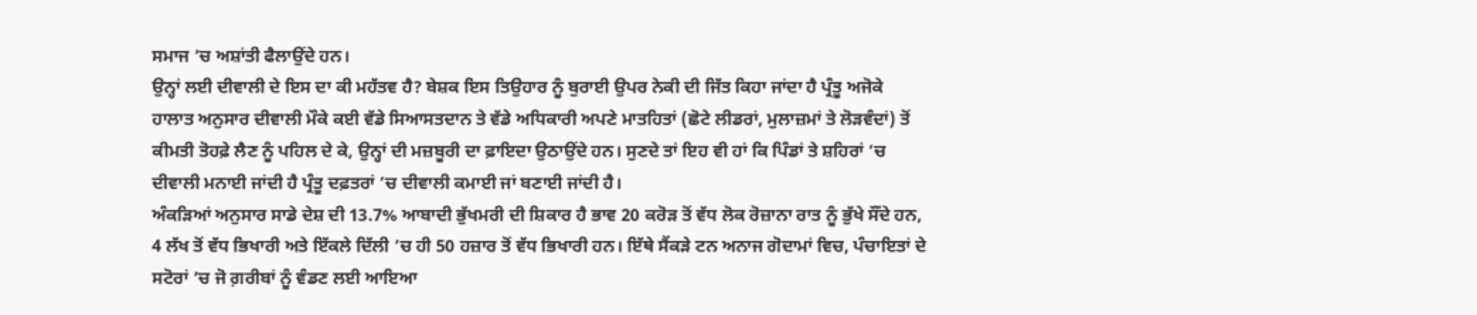ਸਮਾਜ ’ਚ ਅਸ਼ਾਂਤੀ ਫੈਲਾਉਂਦੇ ਹਨ।
ਉਨ੍ਹਾਂ ਲਈ ਦੀਵਾਲੀ ਦੇ ਇਸ ਦਾ ਕੀ ਮਹੱਤਵ ਹੈ? ਬੇਸ਼ਕ ਇਸ ਤਿਉਹਾਰ ਨੂੰ ਬੁਰਾਈ ਉਪਰ ਨੇਕੀ ਦੀ ਜਿੱਤ ਕਿਹਾ ਜਾਂਦਾ ਹੈ ਪ੍ਰੰਤੂ ਅਜੋਕੇ ਹਾਲਾਤ ਅਨੁਸਾਰ ਦੀਵਾਲੀ ਮੌਕੇ ਕਈ ਵੱਡੇ ਸਿਆਸਤਦਾਨ ਤੇ ਵੱਡੇ ਅਧਿਕਾਰੀ ਅਪਣੇ ਮਾਤਹਿਤਾਂ (ਛੋਟੇ ਲੀਡਰਾਂ, ਮੁਲਾਜ਼ਮਾਂ ਤੇ ਲੋੜਵੰਦਾਂ) ਤੋਂ ਕੀਮਤੀ ਤੋਹਫ਼ੇ ਲੈਣ ਨੂੰ ਪਹਿਲ ਦੇ ਕੇ, ਉਨ੍ਹਾਂ ਦੀ ਮਜ਼ਬੂਰੀ ਦਾ ਫ਼ਾਇਦਾ ਉਠਾਉਂਦੇ ਹਨ। ਸੁਣਦੇ ਤਾਂ ਇਹ ਵੀ ਹਾਂ ਕਿ ਪਿੰਡਾਂ ਤੇ ਸ਼ਹਿਰਾਂ ’ਚ ਦੀਵਾਲੀ ਮਨਾਈ ਜਾਂਦੀ ਹੈ ਪ੍ਰੰਤੂ ਦਫ਼ਤਰਾਂ ’ਚ ਦੀਵਾਲੀ ਕਮਾਈ ਜਾਂ ਬਣਾਈ ਜਾਂਦੀ ਹੈ।
ਅੰਕੜਿਆਂ ਅਨੁਸਾਰ ਸਾਡੇ ਦੇਸ਼ ਦੀ 13.7% ਆਬਾਦੀ ਭੁੱਖਮਰੀ ਦੀ ਸ਼ਿਕਾਰ ਹੈ ਭਾਵ 20 ਕਰੋੜ ਤੋਂ ਵੱਧ ਲੋਕ ਰੋਜ਼ਾਨਾ ਰਾਤ ਨੂੰ ਭੁੱਖੇ ਸੌਂਦੇ ਹਨ, 4 ਲੱਖ ਤੋਂ ਵੱਧ ਭਿਖਾਰੀ ਅਤੇ ਇੱਕਲੇ ਦਿੱਲੀ ’ਚ ਹੀ 50 ਹਜ਼ਾਰ ਤੋਂ ਵੱਧ ਭਿਖਾਰੀ ਹਨ। ਇੱਥੇ ਸੈਂਕੜੇ ਟਨ ਅਨਾਜ ਗੋਦਾਮਾਂ ਵਿਚ, ਪੰਚਾਇਤਾਂ ਦੇ ਸਟੋਰਾਂ ’ਚ ਜੋ ਗ਼ਰੀਬਾਂ ਨੂੰ ਵੰਡਣ ਲਈ ਆਇਆ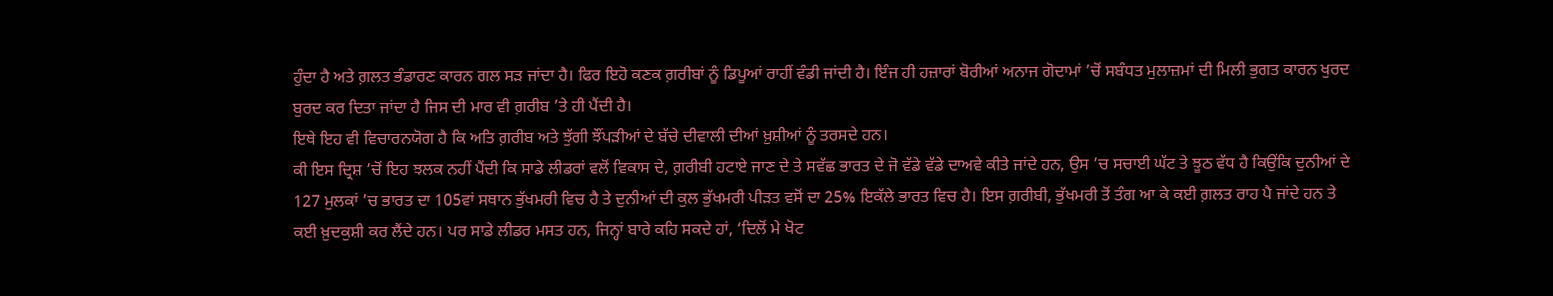ਹੁੰਦਾ ਹੈ ਅਤੇ ਗ਼ਲਤ ਭੰਡਾਰਣ ਕਾਰਨ ਗਲ ਸੜ ਜਾਂਦਾ ਹੈ। ਫਿਰ ਇਹੋ ਕਣਕ ਗ਼ਰੀਬਾਂ ਨੂੰ ਡਿਪੂਆਂ ਰਾਹੀਂ ਵੰਡੀ ਜਾਂਦੀ ਹੈ। ਇੰਜ ਹੀ ਹਜ਼ਾਰਾਂ ਬੋਰੀਆਂ ਅਨਾਜ ਗੋਦਾਮਾਂ ’ਚੋਂ ਸਬੰਧਤ ਮੁਲਾਜ਼ਮਾਂ ਦੀ ਮਿਲੀ ਭੁਗਤ ਕਾਰਨ ਖੁਰਦ ਬੁਰਦ ਕਰ ਦਿਤਾ ਜਾਂਦਾ ਹੈ ਜਿਸ ਦੀ ਮਾਰ ਵੀ ਗ਼ਰੀਬ ’ਤੇ ਹੀ ਪੈਂਦੀ ਹੈ।
ਇਥੇ ਇਹ ਵੀ ਵਿਚਾਰਨਯੋਗ ਹੈ ਕਿ ਅਤਿ ਗ਼ਰੀਬ ਅਤੇ ਝੁੱਗੀ ਝੌਂਪੜੀਆਂ ਦੇ ਬੱਚੇ ਦੀਵਾਲੀ ਦੀਆਂ ਖ਼ੁਸ਼ੀਆਂ ਨੂੰ ਤਰਸਦੇ ਹਨ।
ਕੀ ਇਸ ਦ੍ਰਿਸ਼ ’ਚੋਂ ਇਹ ਝਲਕ ਨਹੀਂ ਪੈਂਦੀ ਕਿ ਸਾਡੇ ਲੀਡਰਾਂ ਵਲੋਂ ਵਿਕਾਸ ਦੇ, ਗ਼ਰੀਬੀ ਹਟਾਏ ਜਾਣ ਦੇ ਤੇ ਸਵੱਛ ਭਾਰਤ ਦੇ ਜੋ ਵੱਡੇ ਵੱਡੇ ਦਾਅਵੇ ਕੀਤੇ ਜਾਂਦੇ ਹਨ, ਉਸ ’ਚ ਸਚਾਈ ਘੱਟ ਤੇ ਝੂਠ ਵੱਧ ਹੈ ਕਿਉਂਕਿ ਦੁਨੀਆਂ ਦੇ 127 ਮੁਲਕਾਂ ’ਚ ਭਾਰਤ ਦਾ 105ਵਾਂ ਸਥਾਨ ਭੁੱਖਮਰੀ ਵਿਚ ਹੈ ਤੇ ਦੁਨੀਆਂ ਦੀ ਕੁਲ ਭੁੱਖਮਰੀ ਪੀੜਤ ਵਸੋਂ ਦਾ 25% ਇਕੱਲੇ ਭਾਰਤ ਵਿਚ ਹੈ। ਇਸ ਗ਼ਰੀਬੀ, ਭੁੱਖਮਰੀ ਤੋਂ ਤੰਗ ਆ ਕੇ ਕਈ ਗ਼ਲਤ ਰਾਹ ਪੈ ਜਾਂਦੇ ਹਨ ਤੇ ਕਈ ਖ਼ੁਦਕੁਸ਼ੀ ਕਰ ਲੈਂਦੇ ਹਨ। ਪਰ ਸਾਡੇ ਲੀਡਰ ਮਸਤ ਹਨ, ਜਿਨ੍ਹਾਂ ਬਾਰੇ ਕਹਿ ਸਕਦੇ ਹਾਂ, ‘ਦਿਲੋਂ ਮੇ ਖੋਟ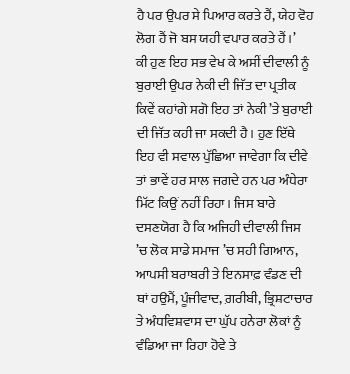ਹੈ ਪਰ ਉਪਰ ਸੇ ਪਿਆਰ ਕਰਤੇ ਹੈਂ, ਯੇਹ ਵੋਹ ਲੋਗ ਹੈਂ ਜੋ ਬਸ ਯਹੀ ਵਪਾਰ ਕਰਤੇ ਹੈਂ।’
ਕੀ ਹੁਣ ਇਹ ਸਭ ਵੇਖ ਕੇ ਅਸੀਂ ਦੀਵਾਲੀ ਨੂੰ ਬੁਰਾਈ ਉਪਰ ਨੇਕੀ ਦੀ ਜਿੱਤ ਦਾ ਪ੍ਰਤੀਕ ਕਿਵੇਂ ਕਹਾਂਗੇ ਸਗੋ ਇਹ ਤਾਂ ਨੇਕੀ ’ਤੇ ਬੁਰਾਈ ਦੀ ਜਿੱਤ ਕਹੀ ਜਾ ਸਕਦੀ ਹੈ। ਹੁਣ ਇੱਥੇ ਇਹ ਵੀ ਸਵਾਲ ਪੁੱਛਿਆ ਜਾਵੇਗਾ ਕਿ ਦੀਵੇ ਤਾਂ ਭਾਵੇਂ ਹਰ ਸਾਲ ਜਗਦੇ ਹਨ ਪਰ ਅੰਧੇਰਾ ਮਿੱਟ ਕਿਉਂ ਨਹੀਂ ਰਿਹਾ। ਜਿਸ ਬਾਰੇ ਦਸਣਯੋਗ ਹੈ ਕਿ ਅਜਿਹੀ ਦੀਵਾਲੀ ਜਿਸ ’ਚ ਲੋਕ ਸਾਡੇ ਸਮਾਜ ’ਚ ਸਹੀ ਗਿਆਨ, ਆਪਸੀ ਬਰਾਬਰੀ ਤੇ ਇਨਸਾਫ਼ ਵੰਡਣ ਦੀ ਥਾਂ ਹਉਮੈਂ, ਪੂੰਜੀਵਾਦ, ਗ਼ਰੀਬੀ, ਭ੍ਰਿਸ਼ਟਾਚਾਰ ਤੇ ਅੰਧਵਿਸ਼ਵਾਸ ਦਾ ਘੁੱਪ ਹਨੇਰਾ ਲੋਕਾਂ ਨੂੰ ਵੰਡਿਆ ਜਾ ਰਿਹਾ ਹੋਵੇ ਤੇ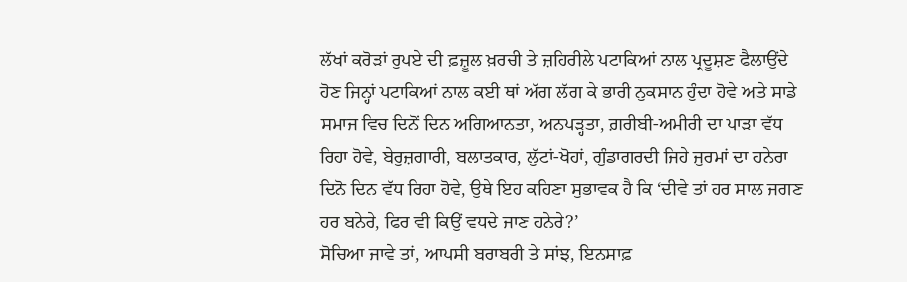ਲੱਖਾਂ ਕਰੋੜਾਂ ਰੁਪਏ ਦੀ ਫ਼ਜ਼ੂਲ ਖ਼ਰਚੀ ਤੇ ਜ਼ਹਿਰੀਲੇ ਪਟਾਕਿਆਂ ਨਾਲ ਪ੍ਰਦੂਸ਼ਣ ਫੈਲਾਉਂਦੇ ਹੋਣ ਜਿਨ੍ਹਾਂ ਪਟਾਕਿਆਂ ਨਾਲ ਕਈ ਥਾਂ ਅੱਗ ਲੱਗ ਕੇ ਭਾਰੀ ਨੁਕਸਾਨ ਹੁੰਦਾ ਹੋਵੇ ਅਤੇ ਸਾਡੇ ਸਮਾਜ ਵਿਚ ਦਿਨੋਂ ਦਿਨ ਅਗਿਆਨਤਾ, ਅਨਪੜ੍ਹਤਾ, ਗ਼ਰੀਬੀ-ਅਮੀਰੀ ਦਾ ਪਾੜਾ ਵੱਧ ਰਿਹਾ ਹੋਵੇ, ਬੇਰੁਜ਼ਗਾਰੀ, ਬਲਾਤਕਾਰ, ਲੁੱਟਾਂ-ਖੋਹਾਂ, ਗੁੰਡਾਗਰਦੀ ਜਿਹੇ ਜੁਰਮਾਂ ਦਾ ਹਨੇਰਾ ਦਿਨੋ ਦਿਨ ਵੱਧ ਰਿਹਾ ਹੋਵੇ, ਉਥੇ ਇਹ ਕਹਿਣਾ ਸੁਭਾਵਕ ਹੈ ਕਿ ‘ਦੀਵੇ ਤਾਂ ਹਰ ਸਾਲ ਜਗਣ ਹਰ ਬਨੇਰੇ, ਫਿਰ ਵੀ ਕਿਉਂ ਵਧਦੇ ਜਾਣ ਹਨੇਰੇ?’
ਸੋਚਿਆ ਜਾਵੇ ਤਾਂ, ਆਪਸੀ ਬਰਾਬਰੀ ਤੇ ਸਾਂਝ, ਇਨਸਾਫ਼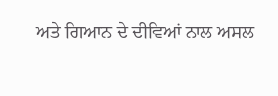ਅਤੇ ਗਿਆਨ ਦੇ ਦੀਵਿਆਂ ਨਾਲ ਅਸਲ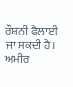ਰੌਸ਼ਨੀ ਫੈਲਾਈ ਜਾ ਸਕਦੀ ਹੈ। ਅਮੀਰ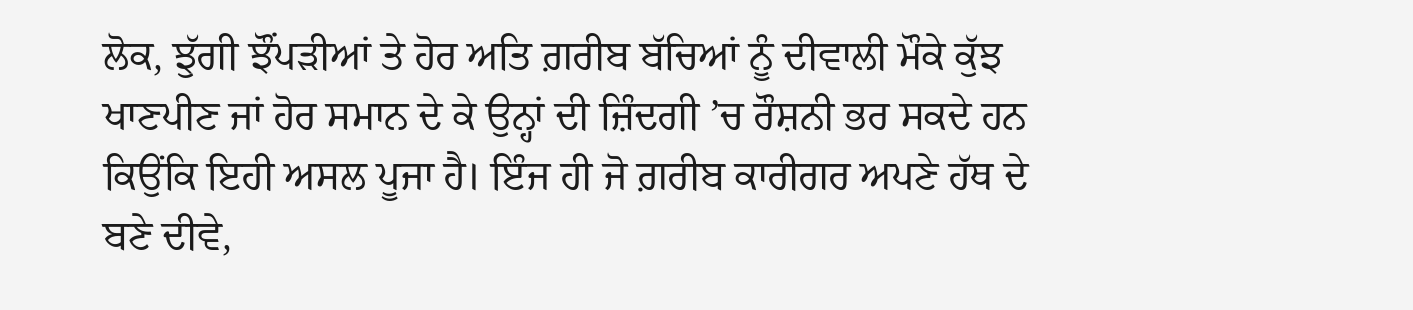ਲੋਕ, ਝੁੱਗੀ ਝੌਂਪੜੀਆਂ ਤੇ ਹੋਰ ਅਤਿ ਗ਼ਰੀਬ ਬੱਚਿਆਂ ਨੂੰ ਦੀਵਾਲੀ ਮੌਕੇ ਕੁੱਝ ਖਾਣਪੀਣ ਜਾਂ ਹੋਰ ਸਮਾਨ ਦੇ ਕੇ ਉਨ੍ਹਾਂ ਦੀ ਜ਼ਿੰਦਗੀ ’ਚ ਰੌਸ਼ਨੀ ਭਰ ਸਕਦੇ ਹਨ ਕਿਉਂਕਿ ਇਹੀ ਅਸਲ ਪੂਜਾ ਹੈ। ਇੰਜ ਹੀ ਜੋ ਗ਼ਰੀਬ ਕਾਰੀਗਰ ਅਪਣੇ ਹੱਥ ਦੇ ਬਣੇ ਦੀਵੇ,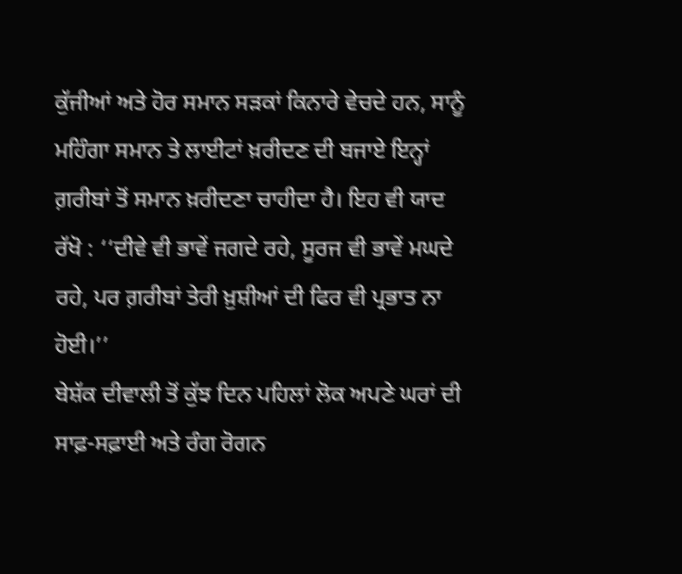ਕੁੱਜੀਆਂ ਅਤੇ ਹੋਰ ਸਮਾਨ ਸੜਕਾਂ ਕਿਨਾਰੇ ਵੇਚਦੇ ਹਨ, ਸਾਨੂੰ ਮਹਿੰਗਾ ਸਮਾਨ ਤੇ ਲਾਈਟਾਂ ਖ਼ਰੀਦਣ ਦੀ ਬਜਾਏ ਇਨ੍ਹਾਂ ਗ਼ਰੀਬਾਂ ਤੋਂ ਸਮਾਨ ਖ਼ਰੀਦਣਾ ਚਾਹੀਦਾ ਹੈ। ਇਹ ਵੀ ਯਾਦ ਰੱਖੋ : ‘‘ਦੀਵੇ ਵੀ ਭਾਵੇਂ ਜਗਦੇ ਰਹੇ, ਸੂਰਜ ਵੀ ਭਾਵੇਂ ਮਘਦੇ ਰਹੇ, ਪਰ ਗ਼ਰੀਬਾਂ ਤੇਰੀ ਖ਼ੁਸ਼ੀਆਂ ਦੀ ਫਿਰ ਵੀ ਪ੍ਰਭਾਤ ਨਾ ਹੋਈ।’’
ਬੇਸ਼ੱਕ ਦੀਵਾਲੀ ਤੋਂ ਕੁੱਝ ਦਿਨ ਪਹਿਲਾਂ ਲੋਕ ਅਪਣੇ ਘਰਾਂ ਦੀ ਸਾਫ਼-ਸਫ਼ਾਈ ਅਤੇ ਰੰਗ ਰੋਗਨ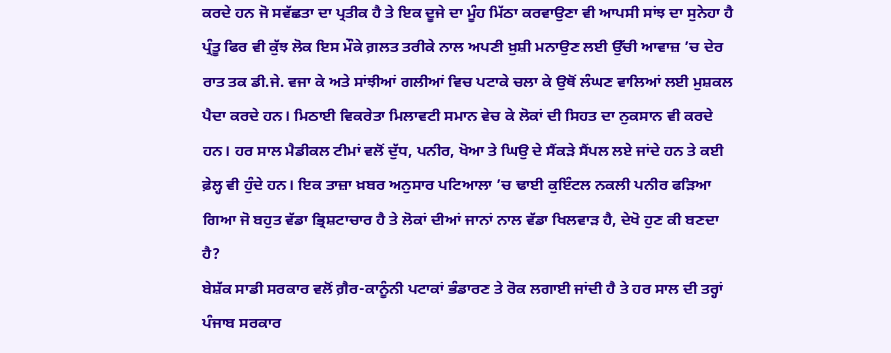ਕਰਦੇ ਹਨ ਜੋ ਸਵੱਛਤਾ ਦਾ ਪ੍ਰਤੀਕ ਹੈ ਤੇ ਇਕ ਦੂਜੇ ਦਾ ਮੂੰਹ ਮਿੱਠਾ ਕਰਵਾਉਣਾ ਵੀ ਆਪਸੀ ਸਾਂਝ ਦਾ ਸੁਨੇਹਾ ਹੈ ਪ੍ਰੰਤੂ ਫਿਰ ਵੀ ਕੁੱਝ ਲੋਕ ਇਸ ਮੌਕੇ ਗ਼ਲਤ ਤਰੀਕੇ ਨਾਲ ਅਪਣੀ ਖ਼ੁਸ਼ੀ ਮਨਾਉਣ ਲਈ ਉੱਚੀ ਆਵਾਜ਼ ’ਚ ਦੇਰ ਰਾਤ ਤਕ ਡੀ.ਜੇ. ਵਜਾ ਕੇ ਅਤੇ ਸਾਂਝੀਆਂ ਗਲੀਆਂ ਵਿਚ ਪਟਾਕੇ ਚਲਾ ਕੇ ਉਥੋਂ ਲੰਘਣ ਵਾਲਿਆਂ ਲਈ ਮੁਸ਼ਕਲ ਪੈਦਾ ਕਰਦੇ ਹਨ। ਮਿਠਾਈ ਵਿਕਰੇਤਾ ਮਿਲਾਵਟੀ ਸਮਾਨ ਵੇਚ ਕੇ ਲੋਕਾਂ ਦੀ ਸਿਹਤ ਦਾ ਨੁਕਸਾਨ ਵੀ ਕਰਦੇ ਹਨ। ਹਰ ਸਾਲ ਮੈਡੀਕਲ ਟੀਮਾਂ ਵਲੋਂ ਦੁੱਧ, ਪਨੀਰ, ਖੋਆ ਤੇ ਘਿਉ ਦੇ ਸੈਂਕੜੇ ਸੈਂਪਲ ਲਏ ਜਾਂਦੇ ਹਨ ਤੇ ਕਈ ਫ਼ੇਲ੍ਹ ਵੀ ਹੁੰਦੇ ਹਨ। ਇਕ ਤਾਜ਼ਾ ਖ਼ਬਰ ਅਨੁਸਾਰ ਪਟਿਆਲਾ ’ਚ ਢਾਈ ਕੁਇੰਟਲ ਨਕਲੀ ਪਨੀਰ ਫੜਿਆ ਗਿਆ ਜੋ ਬਹੁਤ ਵੱਡਾ ਭ੍ਰਿਸ਼ਟਾਚਾਰ ਹੈ ਤੇ ਲੋਕਾਂ ਦੀਆਂ ਜਾਨਾਂ ਨਾਲ ਵੱਡਾ ਖਿਲਵਾੜ ਹੈ, ਦੇਖੋ ਹੁਣ ਕੀ ਬਣਦਾ ਹੈ?
ਬੇਸ਼ੱਕ ਸਾਡੀ ਸਰਕਾਰ ਵਲੋਂ ਗ਼ੈਰ-ਕਾਨੂੰਨੀ ਪਟਾਕਾਂ ਭੰਡਾਰਣ ਤੇ ਰੋਕ ਲਗਾਈ ਜਾਂਦੀ ਹੈ ਤੇ ਹਰ ਸਾਲ ਦੀ ਤਰ੍ਹਾਂ ਪੰਜਾਬ ਸਰਕਾਰ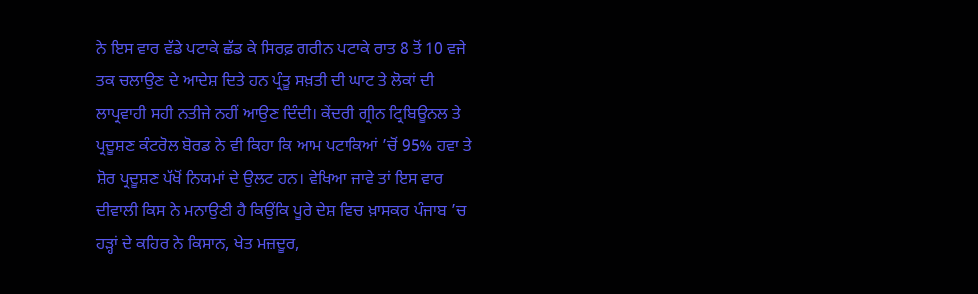ਨੇ ਇਸ ਵਾਰ ਵੱਡੇ ਪਟਾਕੇ ਛੱਡ ਕੇ ਸਿਰਫ਼ ਗਰੀਨ ਪਟਾਕੇ ਰਾਤ 8 ਤੋਂ 10 ਵਜੇ ਤਕ ਚਲਾਉਣ ਦੇ ਆਦੇਸ਼ ਦਿਤੇ ਹਨ ਪ੍ਰੰਤੂ ਸਖ਼ਤੀ ਦੀ ਘਾਟ ਤੇ ਲੋਕਾਂ ਦੀ ਲਾਪ੍ਰਵਾਹੀ ਸਹੀ ਨਤੀਜੇ ਨਹੀਂ ਆਉਣ ਦਿੰਦੀ। ਕੇਂਦਰੀ ਗ੍ਰੀਨ ਟ੍ਰਿਬਿਊਨਲ ਤੇ ਪ੍ਰਦੂਸ਼ਣ ਕੰਟਰੋਲ ਬੋਰਡ ਨੇ ਵੀ ਕਿਹਾ ਕਿ ਆਮ ਪਟਾਕਿਆਂ ’ਚੋਂ 95% ਹਵਾ ਤੇ ਸ਼ੋਰ ਪ੍ਰਦੂਸ਼ਣ ਪੱਖੋਂ ਨਿਯਮਾਂ ਦੇ ਉਲਟ ਹਨ। ਵੇਖਿਆ ਜਾਵੇ ਤਾਂ ਇਸ ਵਾਰ ਦੀਵਾਲੀ ਕਿਸ ਨੇ ਮਨਾਉਣੀ ਹੈ ਕਿਉਂਕਿ ਪੂਰੇ ਦੇਸ਼ ਵਿਚ ਖ਼ਾਸਕਰ ਪੰਜਾਬ ’ਚ ਹੜ੍ਹਾਂ ਦੇ ਕਹਿਰ ਨੇ ਕਿਸਾਨ, ਖੇਤ ਮਜ਼ਦੂਰ,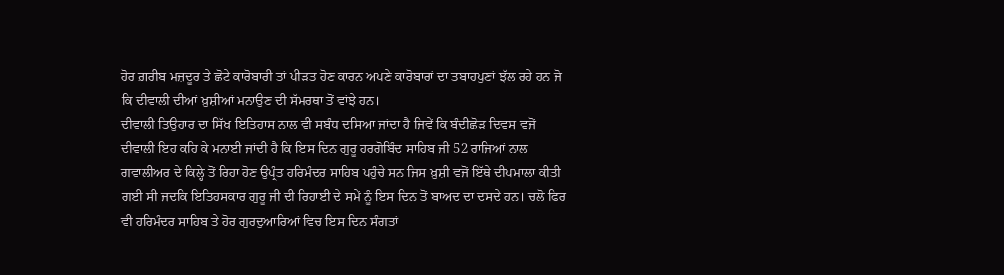ਹੋਰ ਗ਼ਰੀਬ ਮਜ਼ਦੂਰ ਤੇ ਛੋਟੇ ਕਾਰੋਬਾਰੀ ਤਾਂ ਪੀੜਤ ਹੋਣ ਕਾਰਨ ਅਪਣੇ ਕਾਰੋਬਾਰਾਂ ਦਾ ਤਬਾਹਪੁਣਾਂ ਝੱਲ ਰਹੇ ਹਨ ਜੋ ਕਿ ਦੀਵਾਲੀ ਦੀਆਂ ਖ਼ੁਸ਼ੀਆਂ ਮਨਾਉਣ ਦੀ ਸੱਮਰਥਾ ਤੋਂ ਵਾਂਝੇ ਹਨ।
ਦੀਵਾਲੀ ਤਿਉਹਾਰ ਦਾ ਸਿੱਖ ਇਤਿਹਾਸ ਨਾਲ ਵੀ ਸਬੰਧ ਦਸਿਆ ਜਾਂਦਾ ਹੈ ਜਿਵੇਂ ਕਿ ਬੰਦੀਛੋੜ ਦਿਵਸ ਵਜੋਂ ਦੀਵਾਲੀ ਇਹ ਕਹਿ ਕੇ ਮਨਾਈ ਜਾਂਦੀ ਹੈ ਕਿ ਇਸ ਦਿਨ ਗੁਰੂ ਹਰਗੋਬਿੰਦ ਸਾਹਿਬ ਜੀ 52 ਰਾਜਿਆਂ ਨਾਲ ਗਵਾਲੀਅਰ ਦੇ ਕਿਲ੍ਹੇ ਤੋਂ ਰਿਹਾ ਹੋਣ ਉਪ੍ਰੰਤ ਹਰਿਮੰਦਰ ਸਾਹਿਬ ਪਹੁੰਚੇ ਸਨ ਜਿਸ ਖ਼ੁਸ਼ੀ ਵਜੋਂ ਇੱਥੇ ਦੀਪਮਾਲਾ ਕੀਤੀ ਗਈ ਸੀ ਜਦਕਿ ਇਤਿਹਸਕਾਰ ਗੁਰੂ ਜੀ ਦੀ ਰਿਹਾਈ ਦੇ ਸਮੇਂ ਨੂੰ ਇਸ ਦਿਨ ਤੋਂ ਬਾਅਦ ਦਾ ਦਸਦੇ ਹਨ। ਚਲੋ ਫਿਰ ਵੀ ਹਰਿਮੰਦਰ ਸਾਹਿਬ ਤੇ ਹੋਰ ਗੁਰਦੁਆਰਿਆਂ ਵਿਚ ਇਸ ਦਿਨ ਸੰਗਤਾਂ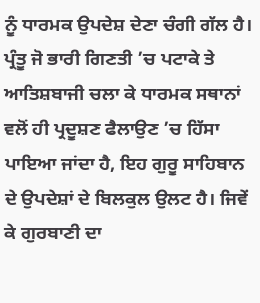ਨੂੰ ਧਾਰਮਕ ਉਪਦੇਸ਼ ਦੇਣਾ ਚੰਗੀ ਗੱਲ ਹੈ। ਪ੍ਰੰਤੂ ਜੋ ਭਾਰੀ ਗਿਣਤੀ ’ਚ ਪਟਾਕੇ ਤੇ ਆਤਿਸ਼ਬਾਜੀ ਚਲਾ ਕੇ ਧਾਰਮਕ ਸਥਾਨਾਂ ਵਲੋਂ ਹੀ ਪ੍ਰਦੂਸ਼ਣ ਫੈਲਾਉਣ ’ਚ ਹਿੱਸਾ ਪਾਇਆ ਜਾਂਦਾ ਹੈ, ਇਹ ਗੁਰੂ ਸਾਹਿਬਾਨ ਦੇ ਉਪਦੇਸ਼ਾਂ ਦੇ ਬਿਲਕੁਲ ਉਲਟ ਹੈ। ਜਿਵੇਂ ਕੇ ਗੁਰਬਾਣੀ ਦਾ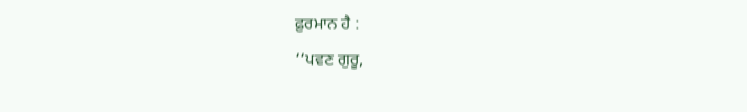ਫ਼ੁਰਮਾਨ ਹੈ :
‘‘ਪਵਣ ਗੁਰੂ,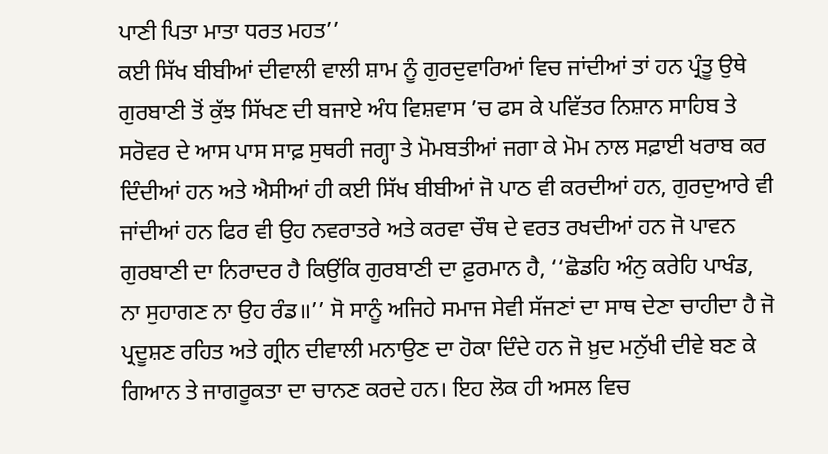ਪਾਣੀ ਪਿਤਾ ਮਾਤਾ ਧਰਤ ਮਹਤ’’
ਕਈ ਸਿੱਖ ਬੀਬੀਆਂ ਦੀਵਾਲੀ ਵਾਲੀ ਸ਼ਾਮ ਨੂੰ ਗੁਰਦੁਵਾਰਿਆਂ ਵਿਚ ਜਾਂਦੀਆਂ ਤਾਂ ਹਨ ਪ੍ਰੰਤੂ ਉਥੇ ਗੁਰਬਾਣੀ ਤੋਂ ਕੁੱਝ ਸਿੱਖਣ ਦੀ ਬਜਾਏ ਅੰਧ ਵਿਸ਼ਵਾਸ ’ਚ ਫਸ ਕੇ ਪਵਿੱਤਰ ਨਿਸ਼ਾਨ ਸਾਹਿਬ ਤੇ ਸਰੋਵਰ ਦੇ ਆਸ ਪਾਸ ਸਾਫ਼ ਸੁਥਰੀ ਜਗ੍ਹਾ ਤੇ ਮੋਮਬਤੀਆਂ ਜਗਾ ਕੇ ਮੋਮ ਨਾਲ ਸਫ਼ਾਈ ਖਰਾਬ ਕਰ ਦਿੰਦੀਆਂ ਹਨ ਅਤੇ ਐਸੀਆਂ ਹੀ ਕਈ ਸਿੱਖ ਬੀਬੀਆਂ ਜੋ ਪਾਠ ਵੀ ਕਰਦੀਆਂ ਹਨ, ਗੁਰਦੁਆਰੇ ਵੀ ਜਾਂਦੀਆਂ ਹਨ ਫਿਰ ਵੀ ਉਹ ਨਵਰਾਤਰੇ ਅਤੇ ਕਰਵਾ ਚੌਥ ਦੇ ਵਰਤ ਰਖਦੀਆਂ ਹਨ ਜੋ ਪਾਵਨ ਗੁਰਬਾਣੀ ਦਾ ਨਿਰਾਦਰ ਹੈ ਕਿਉਂਕਿ ਗੁਰਬਾਣੀ ਦਾ ਫ਼ੁਰਮਾਨ ਹੈ, ‘‘ਛੋਡਹਿ ਅੰਨੁ ਕਰੇਹਿ ਪਾਖੰਡ, ਨਾ ਸੁਹਾਗਣ ਨਾ ਉਹ ਰੰਡ॥’’ ਸੋ ਸਾਨੂੰ ਅਜਿਹੇ ਸਮਾਜ ਸੇਵੀ ਸੱਜਣਾਂ ਦਾ ਸਾਥ ਦੇਣਾ ਚਾਹੀਦਾ ਹੈ ਜੋ ਪ੍ਰਦੂਸ਼ਣ ਰਹਿਤ ਅਤੇ ਗ੍ਰੀਨ ਦੀਵਾਲੀ ਮਨਾਉਣ ਦਾ ਹੋਕਾ ਦਿੰਦੇ ਹਨ ਜੋ ਖ਼ੁਦ ਮਨੁੱਖੀ ਦੀਵੇ ਬਣ ਕੇ ਗਿਆਨ ਤੇ ਜਾਗਰੂਕਤਾ ਦਾ ਚਾਨਣ ਕਰਦੇ ਹਨ। ਇਹ ਲੋਕ ਹੀ ਅਸਲ ਵਿਚ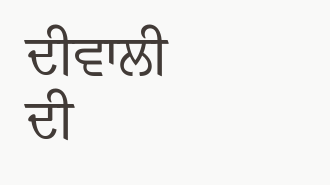ਦੀਵਾਲੀ ਦੀ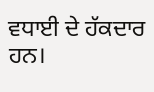ਵਧਾਈ ਦੇ ਹੱਕਦਾਰ ਹਨ।